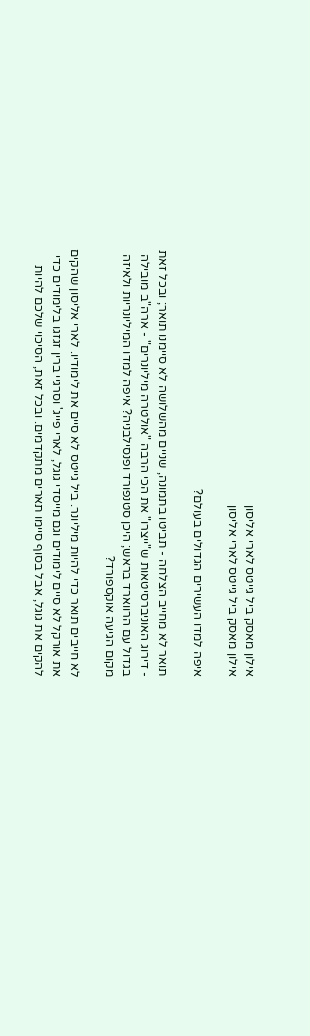אילון מאסק ביל גייטס לארי אליסון
אילון מאסק ביל גייטס לארי אליסון

איפה למדו העשירים הגדולים בעולם?

תואר לא מחייב הצלחה - תביטו בתמונה, שניים מהשלושה לא סיימנו תואר; ובכל זאת - דירוג האוניברסיטאות ש"ייצרו" את הכי הרבה "אולטרה מיליונרים" - ארה"ב מובילה בגדול עם הרווארד בראש; היכן סטנפורד ופנסילבניה? איפה למדו המיליונריות ולאיזה מקום הגיעה אוקספורד?

לא חייבים תואר כדי להיות מיליונר. ביל גייטס לא סיים את לימודיו. לארי אליסון שהקים את אורקל לא סיים לימודים וגם מייסדי גוגל, לארי פייג' וסרגיי ברין זגזגו בלימודים כדי להקים את גוגל, אבל בסוף סיימו תארים מתקדמים. ובכל זאת, הסיכוי שלכם להיות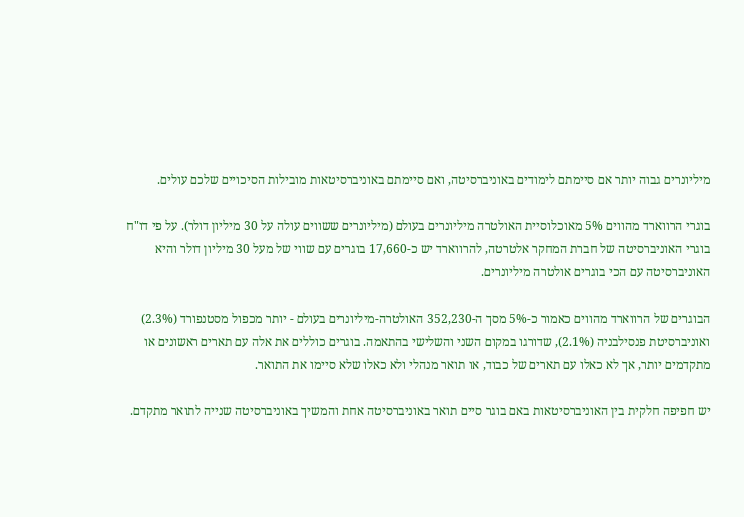מיליונרים גבוה יותר אם סיימתם לימודים באוניברסיטה, ואם סיימתם באוניברסיטאות מובילות הסיכויים שלכם עולים.

בוגרי הרווארד מהווים 5% מאוכלוסיית האולטרה מיליונרים בעולם (מיליונרים ששווים עולה על 30 מיליון דולר). על פי דו"ח בוגרי האוניברסיטה של חברת המחקר אלטרטה, להרווארד יש כ-17,660 בוגרים עם שווי של מעל 30 מיליון דולר והיא האוניברסיטה עם הכי בוגרים אולטרה מיליונרים.

הבוגרים של הרווארד מהווים כאמור כ-5% מסך ה-352,230 האולטרה-מיליונרים בעולם - יותר מכפול מסטנפורד (2.3%) ואוניברסיטת פנסילבניה (2.1%), שדורגו במקום השני והשלישי בהתאמה. בוגרים כוללים את אלה עם תארים ראשונים או מתקדמים יותר, אך לא כאלו עם תארים של כבוד, או תואר מנהלי ולא כאלו שלא סיימו את התואר.

יש חפיפה חלקית בין האוניברסיטאות באם בוגר סיים תואר באוניברסיטה אחת והמשיך באוניברסיטה שנייה לתואר מתקדם.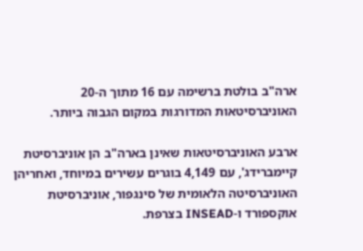ארה"ב בולטת ברשימה עם 16 מתוך ה-20 האוניברסיטאות המדורגות במקום הגבוה ביותר.

ארבע האוניברסיטאות שאינן בארה"ב הן אוניברסיטת קיימברידג', עם 4,149 בוגרים עשירים במיוחד, ואחריהן האוניברסיטה הלאומית של סינגפור, אוניברסיטת אוקספורד ו-INSEAD בצרפת.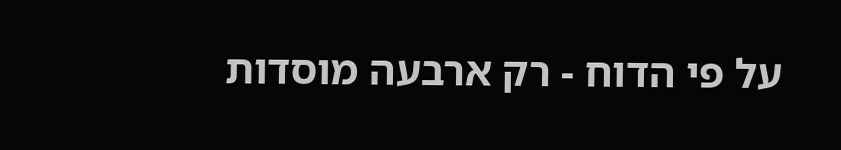על פי הדוח - רק ארבעה מוסדות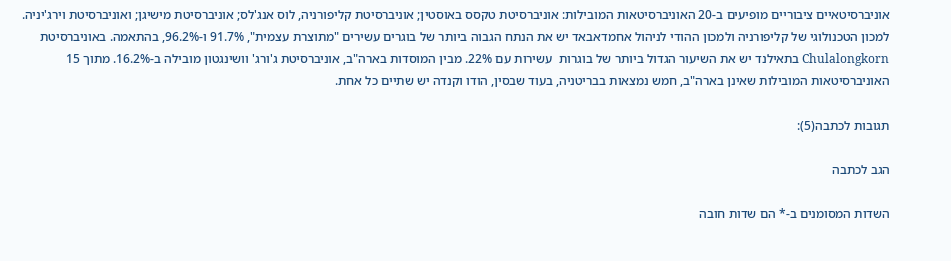אוניברסיטאיים ציבוריים מופיעים ב-20 האוניברסיטאות המובילות: אוניברסיטת טקסס באוסטין; אוניברסיטת קליפורניה, לוס אנג'לס; אוניברסיטת מישיגן; ואוניברסיטת וירג'יניה. למכון הטכנולוגי של קליפורניה ולמכון ההודי לניהול אחמדאבאד יש את הנתח הגבוה ביותר של בוגרים עשירים "מתוצרת עצמית", 91.7% ו-96.2%, בהתאמה. באוניברסיטת Chulalongkorn בתאילנד יש את השיעור הגדול ביותר של בוגרות  עשירות עם 22%. מבין המוסדות בארה"ב, אוניברסיטת ג'ורג' וושינגטון מובילה ב-16.2%. מתוך 15 האוניברסיטאות המובילות שאינן בארה"ב, חמש נמצאות בבריטניה, בעוד שבסין, הודו וקנדה יש שתיים כל אחת.

תגובות לכתבה(5):

הגב לכתבה

השדות המסומנים ב-* הם שדות חובה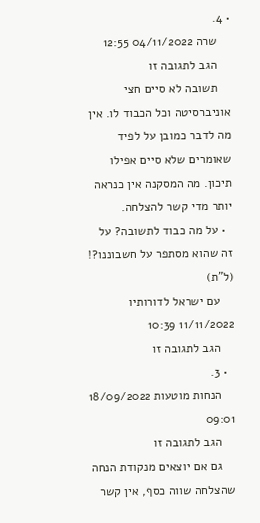• 4.
    שרה 04/11/2022 12:55
    הגב לתגובה זו
    תשובה לא סיים חצי אוניברסיטה וכל הכבוד לו. אין מה לדבר כמובן על לפיד שאומרים שלא סיים אפילו תיכון. מה המסקנה אין כנראה יותר מדי קשר להצלחה.
  • על מה כבוד לתשובה? על זה שהוא מסתפר על חשבוננו?! (ל"ת)
    עם ישראל לדורותיו 11/11/2022 10:39
    הגב לתגובה זו
  • 3.
    הנחות מוטעות 18/09/2022 09:01
    הגב לתגובה זו
    גם אם יוצאים מנקודת הנחה שהצלחה שווה כסף, אין קשר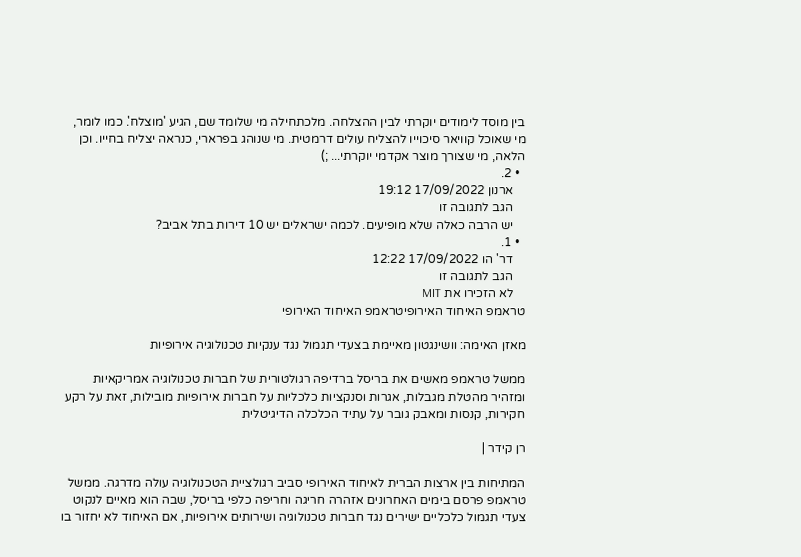בין מוסד לימודים יוקרתי לבין ההצלחה. מלכתחילה מי שלומד שם, הגיע 'מוצלח'. כמו לומר, מי שאוכל קוויאר סיכוייו להצליח עולים דרמטית. מי שנוהג בפרארי, כנראה יצליח בחייו. וכן הלאה, מי שצורך מוצר אקדמי יוקרתי... ;)
  • 2.
    ארנון 17/09/2022 19:12
    הגב לתגובה זו
    יש הרבה כאלה שלא מופיעים. לכמה ישראלים יש 10 דירות בתל אביב?
  • 1.
    דר' הו 17/09/2022 12:22
    הגב לתגובה זו
    לא הזכירו את MIT
טראמפ האיחוד האירופיטראמפ האיחוד האירופי

מאזן האימה: וושינגטון מאיימת בצעדי תגמול נגד ענקיות טכנולוגיה אירופיות

ממשל טראמפ מאשים את בריסל ברדיפה רגולטורית של חברות טכנולוגיה אמריקאיות ומזהיר מהטלת מגבלות, אגרות וסנקציות כלכליות על חברות אירופיות מובילות, זאת על רקע חקירות, קנסות ומאבק גובר על עתיד הכלכלה הדיגיטלית

רן קידר |

המתיחות בין ארצות הברית לאיחוד האירופי סביב רגולציית הטכנולוגיה עולה מדרגה. ממשל טראמפ פרסם בימים האחרונים אזהרה חריגה וחריפה כלפי בריסל, שבה הוא מאיים לנקוט צעדי תגמול כלכליים ישירים נגד חברות טכנולוגיה ושירותים אירופיות, אם האיחוד לא יחזור בו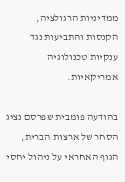ממדיניות הרגולציה, הקנסות והתביעות נגד ענקיות טכנולוגיה אמריקאיות.

בהודעה פומבית שפרסם נציג הסחר של ארצות הברית, הגוף האחראי על ניהול יחסי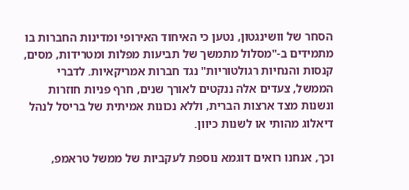הסחר של וושינגטון, נטען כי האיחוד האירופי ומדינות החברות בו מתמידים ב-"מסלול מתמשך של תביעות מפלות ומטרידות, מסים, קנסות והנחיות רגולטוריות" נגד חברות אמריקאיות. לדברי הממשל, צעדים אלה ננקטים לאורך שנים, חרף פניות חוזרות ונשנות מצד ארצות הברית, וללא נכונות אמיתית של בריסל לנהל דיאלוג מהותי או לשנות כיוון.

וכך, אנחנו רואים דוגמא נוספת לעקביות של ממשל טראמפ,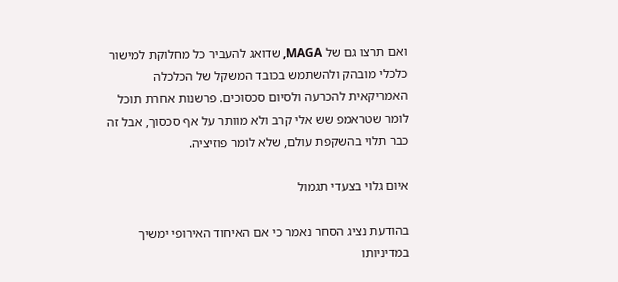ואם תרצו גם של MAGA, שדואג להעביר כל מחלוקת למישור כלכלי מובהק ולהשתמש בכובד המשקל של הכלכלה האמריקאית להכרעה ולסיום סכסוכים. פרשנות אחרת תוכל לומר שטראמפ שש אלי קרב ולא מוותר על אף סכסוך, אבל זה כבר תלוי בהשקפת עולם, שלא לומר פוזיציה.

איום גלוי בצעדי תגמול

בהודעת נציג הסחר נאמר כי אם האיחוד האירופי ימשיך במדיניותו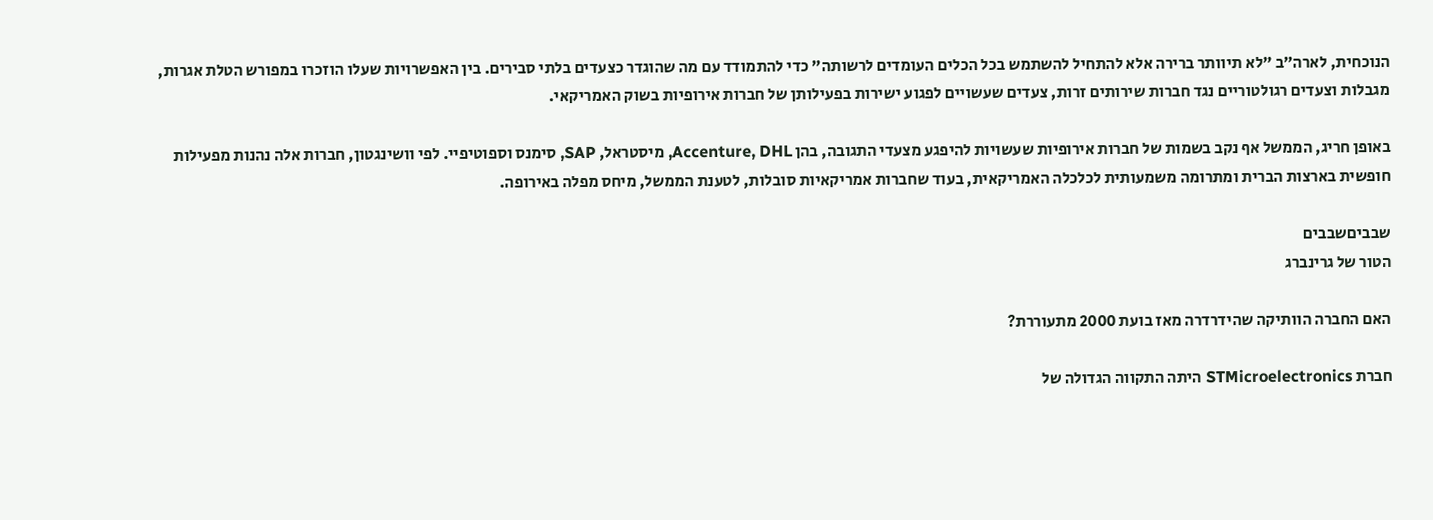הנוכחית, לארה״ב "לא תיוותר ברירה אלא להתחיל להשתמש בכל הכלים העומדים לרשותה” כדי להתמודד עם מה שהוגדר כצעדים בלתי סבירים. בין האפשרויות שעלו הוזכרו במפורש הטלת אגרות, מגבלות וצעדים רגולטוריים נגד חברות שירותים זרות, צעדים שעשויים לפגוע ישירות בפעילותן של חברות אירופיות בשוק האמריקאי.

באופן חריג, הממשל אף נקב בשמות של חברות אירופיות שעשויות להיפגע מצעדי התגובה, בהן Accenture, DHL, מיסטראל, SAP, סימנס וספוטיפיי. לפי וושינגטון, חברות אלה נהנות מפעילות חופשית בארצות הברית ומתרומה משמעותית לכלכלה האמריקאית, בעוד שחברות אמריקאיות סובלות, לטענת הממשל, מיחס מפלה באירופה.

שבביםשבבים
הטור של גרינברג

האם החברה הוותיקה שהידרדרה מאז בועת 2000 מתעוררת?

חברת STMicroelectronics היתה התקווה הגדולה של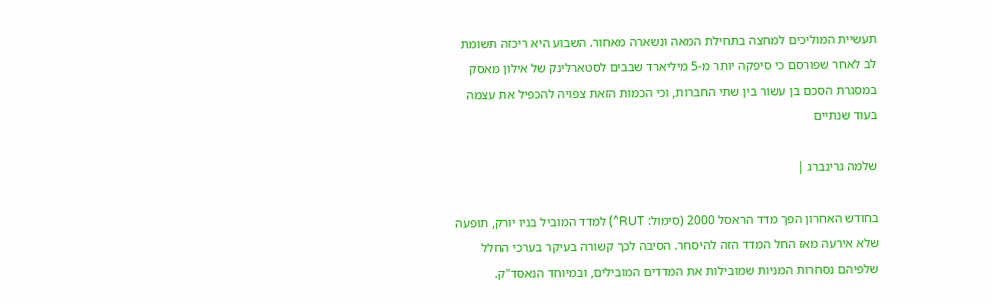תעשיית המוליכים למחצה בתחילת המאה ונשארה מאחור. השבוע היא ריכזה תשומת לב לאחר שפורסם כי סיפקה יותר מ-5 מיליארד שבבים לסטארלינק של אילון מאסק במסגרת הסכם בן עשור בין שתי החברות, וכי הכמות הזאת צפויה להכפיל את עצמה בעוד שנתיים

שלמה גרינברג |

בחודש האחרון הפך מדד הראסל 2000 (סימול: RUT^) למדד המוביל בניו יורק, תופעה שלא אירעה מאז החל המדד הזה להיסחר. הסיבה לכך קשורה בעיקר בערכי החלל שלפיהם נסחרות המניות שמובילות את המדדים המובילים, ובמיוחד הנאסד"ק.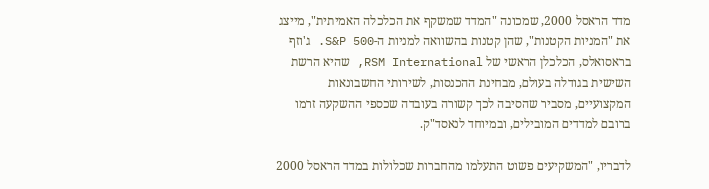מדד הראסל 2000, שמכונה "המדד שמשקף את הכלכלה האמיתית", מייצג את "המניות הקטנות", שהן קטנות בהשוואה למניות ה-S&P 500. ג'וזף בראסואלס, הכלכלן הראשי של RSM International, שהיא הרשת השישית בגודלה בעולם, מבחינת ההכנסות, לשירותי החשבונאות המקצועיים, מסביר שהסיבה לכך קשורה בעובדה שכספי ההשקעה זרמו ברובם למדדים המובילים, ובמיוחד לנאסד"ק.

לדבריו, "המשקיעים פשוט התעלמו מהחברות שכלולות במדד הראסל 2000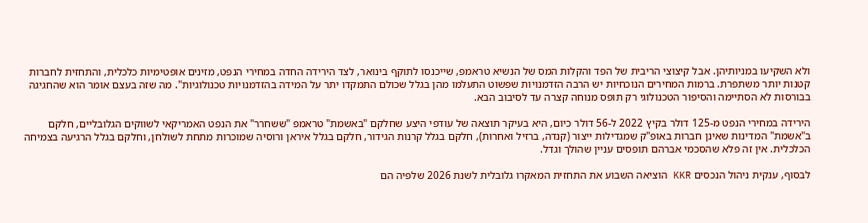ולא השקיעו במניותיהן. אבל קיצוצי הריבית של הפד והקלות המס של הנשיא טראמפ, שייכנסו לתוקף בינואר, לצד הירידה החדה במחירי הנפט, מזינים אופטימיות כלכלית, והתחזית לחברות קטנות יותר משתפרת. ברמות המחירים הנוכחיות יש הרבה הזדמנויות שפשוט התעלמו מהן בגלל שכולם התמקדו יתר על המידה בהזדמנויות טכנולוגיות". מה שזה בעצם אומר הוא שהחגיגה בבורסות לא הסתיימה והסיפור הטכנולוגי רק תופס מנוחה קצרה עד לסיבוב הבא.

הירידה במחירי הנפט מ-125 דולר בקיץ 2022 ל-56 דולר כיום, היא בעיקר תוצאה של עודפי היצע שחלקם "באשמת" טראמפ "ששחרר" את הנפט האמריקאי לשווקים הגלובליים, חלקם ב"אשמת" המדינות שאינן חברות באופ"ק שמגדילות ייצור (קנדה, ברזיל ואחרות), חלקם בגלל קרנות הגידור, חלקם בגלל איראן ורוסיה שמוכרות מתחת לשולחן, וחלקם בגלל הרגיעה בצמיחה הכלכלית. אין זה פלא שהסכמי אברהם תופסים עניין שהולך וגדל.

לבסוף, ענקית ניהול הנכסים KKR הוציאה השבוע את התחזית המאקרו גלובלית לשנת 2026 שלפיה הם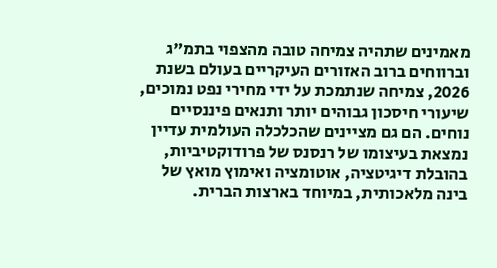מאמינים שתהיה צמיחה טובה מהצפוי בתמ"ג וברווחים ברוב האזורים העיקריים בעולם בשנת 2026, צמיחה שנתמכת על ידי מחירי נפט נמוכים, שיעורי חיסכון גבוהים יותר ותנאים פיננסיים נוחים. הם גם מציינים שהכלכלה העולמית עדיין נמצאת בעיצומו של רנסנס של פרודוקטיביות, בהובלת דיגיטציה, אוטומציה ואימוץ מואץ של בינה מלאכותית, במיוחד בארצות הברית.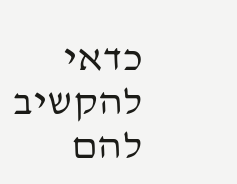כדאי להקשיב להם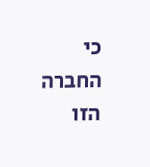כי החברה הזו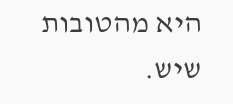היא מהטובות שיש.